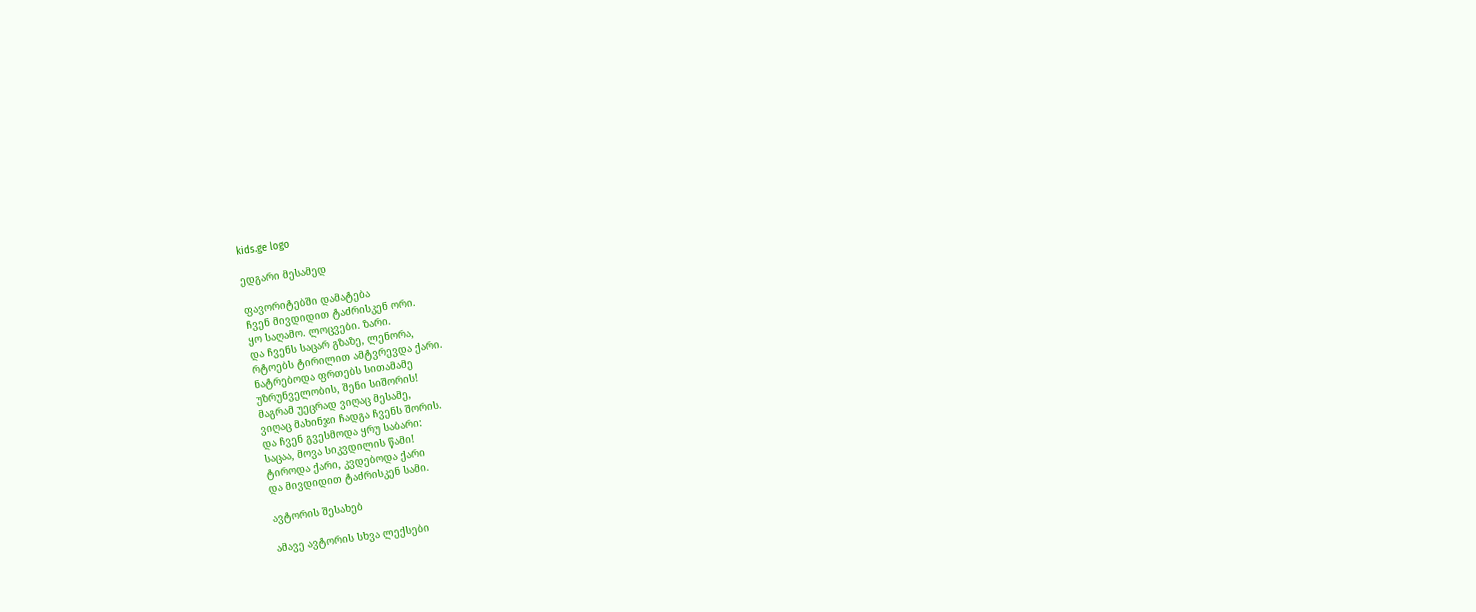kids.ge logo

ედგარი მესამედ

ფავორიტებში დამატება
ჩვენ მივდიდით ტაძრისკენ ორი.
ყო საღამო. ლოცვები. ზარი.
და ჩვენს საცარ გზაზე, ლენორა,
რტოებს ტირილით ამტვრევდა ქარი.
ნატრებოდა ფრთებს სითამამე
უზრუნველობის, შენი სიშორის!
მაგრამ უეცრად ვიღაც მესამე,
ვიღაც მახინჯი ჩადგა ჩვენს შორის.
და ჩვენ გვესმოდა ყრუ საბარი:
საცაა, მოვა სიკვდილის წამი!
ტიროდა ქარი, კვდებოდა ქარი
და მივდიდით ტაძრისკენ სამი.

ავტორის შესახებ

ამავე ავტორის სხვა ლექსები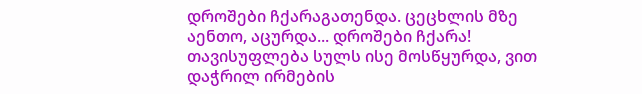დროშები ჩქარაგათენდა. ცეცხლის მზე აენთო, აცურდა... დროშები ჩქარა! თავისუფლება სულს ისე მოსწყურდა, ვით დაჭრილ ირმების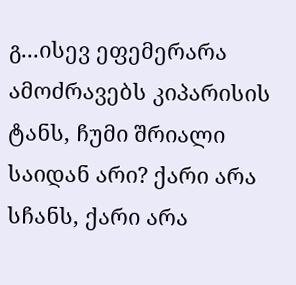გ...ისევ ეფემერარა ამოძრავებს კიპარისის ტანს, ჩუმი შრიალი საიდან არი? ქარი არა სჩანს, ქარი არა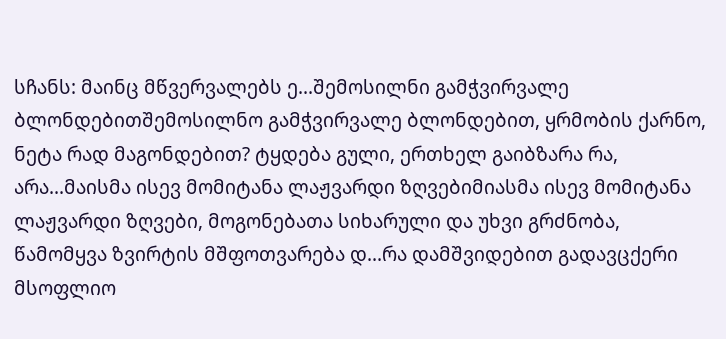სჩანს: მაინც მწვერვალებს ე...შემოსილნი გამჭვირვალე ბლონდებითშემოსილნო გამჭვირვალე ბლონდებით, ყრმობის ქარნო, ნეტა რად მაგონდებით? ტყდება გული, ერთხელ გაიბზარა რა, არა...მაისმა ისევ მომიტანა ლაჟვარდი ზღვებიმიასმა ისევ მომიტანა ლაჟვარდი ზღვები, მოგონებათა სიხარული და უხვი გრძნობა, წამომყვა ზვირტის მშფოთვარება დ...რა დამშვიდებით გადავცქერი მსოფლიო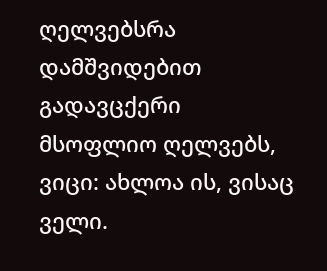ღელვებსრა დამშვიდებით გადავცქერი მსოფლიო ღელვებს, ვიცი: ახლოა ის, ვისაც ველი.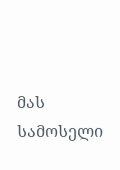მას სამოსელი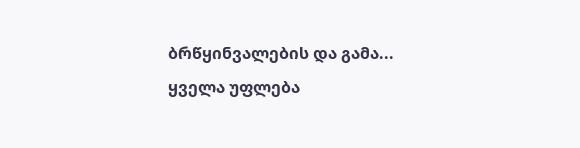ბრწყინვალების და გამა...
ყველა უფლება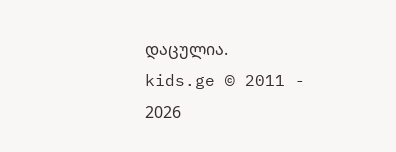დაცულია.
kids.ge © 2011 - 2026